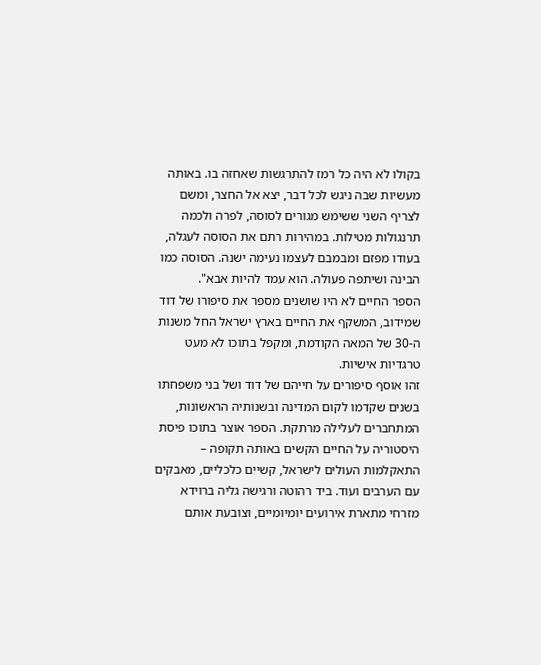בקולו לא היה כל רמז להתרגשות שאחזה בו. באותה מעשיות שבה ניגש לכל דבר, יצא אל החצר, ומשם לצריף השני ששימש מגורים לסוסה, לפרה ולכמה תרנגולות מטילות. במהירות רתם את הסוסה לעגלה, בעודו מפזם ומבמבם לעצמו נעימה ישנה. הסוסה כמו הבינה ושיתפה פעולה. הוא עמד להיות אבא".
הספר החיים לא היו שושנים מספר את סיפורו של דוד שמידוב, המשקף את החיים בארץ ישראל החל משנות ה-30 של המאה הקודמת, ומקפל בתוכו לא מעט טרגדיות אישיות.
זהו אוסף סיפורים על חייהם של דוד ושל בני משפחתו בשנים שקדמו לקום המדינה ובשנותיה הראשונות, המתחברים לעלילה מרתקת. הספר אוצר בתוכו פיסת היסטוריה על החיים הקשים באותה תקופה – התאקלמות העולים לישראל, קשיים כלכליים, מאבקים עם הערבים ועוד. ביד רהוטה ורגישה גליה ברוידא מזרחי מתארת אירועים יומיומיים, וצובעת אותם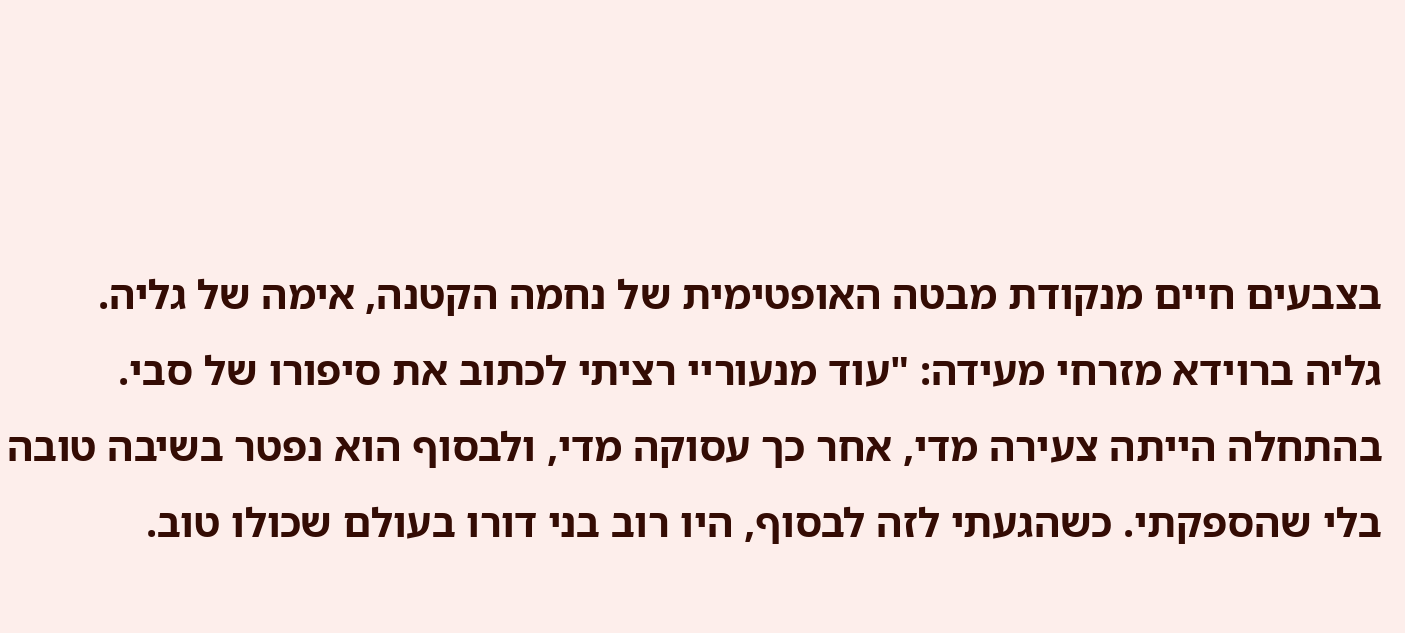בצבעים חיים מנקודת מבטה האופטימית של נחמה הקטנה, אימה של גליה.
גליה ברוידא מזרחי מעידה: "עוד מנעוריי רציתי לכתוב את סיפורו של סבי. בהתחלה הייתה צעירה מדי, אחר כך עסוקה מדי, ולבסוף הוא נפטר בשיבה טובה בלי שהספקתי. כשהגעתי לזה לבסוף, היו רוב בני דורו בעולם שכולו טוב.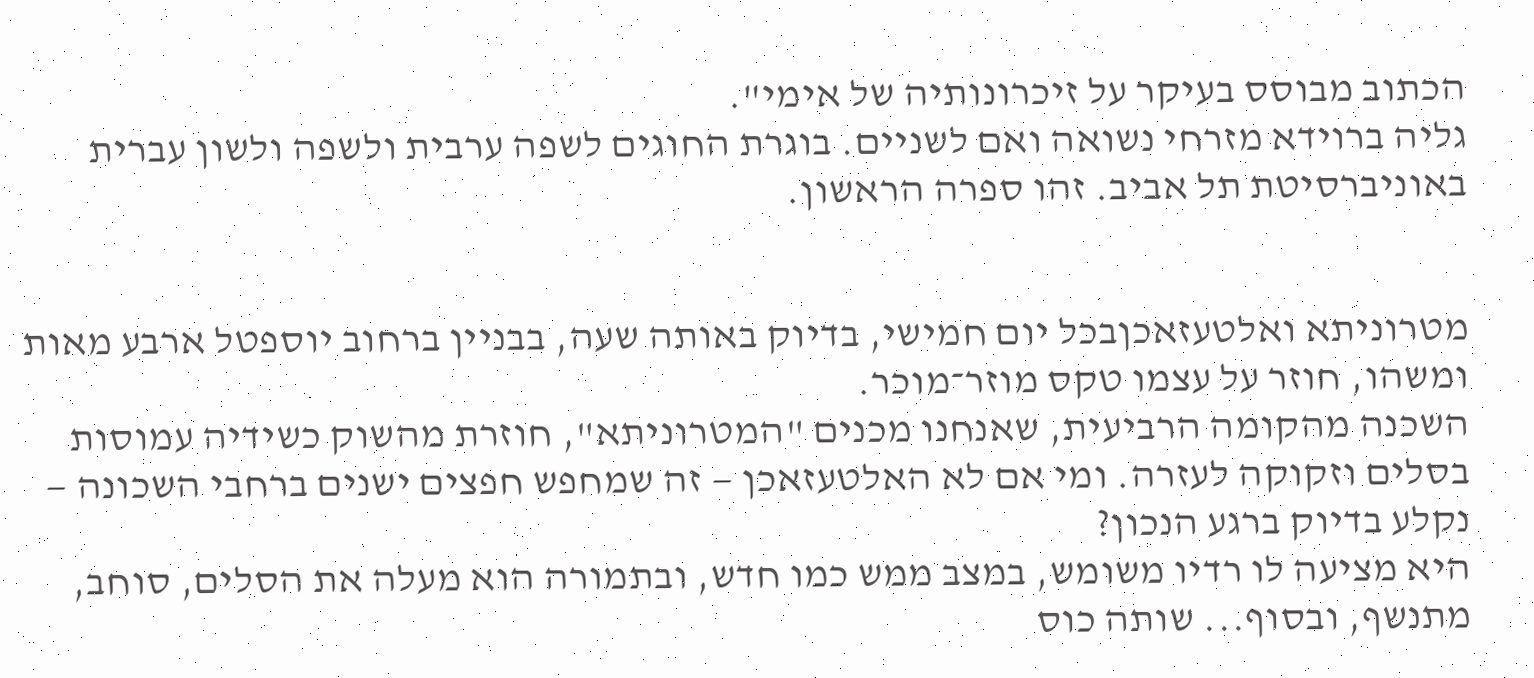הכתוב מבוסס בעיקר על זיכרונותיה של אימי".
גליה ברוידא מזרחי נשואה ואם לשניים. בוגרת החוגים לשפה ערבית ולשפה ולשון עברית באוניברסיטת תל אביב. זהו ספרה הראשון.


מטרוניתא ואלטעזאכןבכל יום חמישי, בדיוק באותה שעה, בבניין ברחוב יוספטל ארבע מאות ומשהו, חוזר על עצמו טקס מוזר־מוכר.
השכנה מהקומה הרביעית, שאנחנו מכנים "המטרוניתא", חוזרת מהשוק כשידיה עמוסות בסלים וזקוקה לעזרה. ומי אם לא האלטעזאכן — זה שמחפש חפצים ישנים ברחבי השכונה — נקלע בדיוק ברגע הנכון?
היא מציעה לו רדיו משומש, במצב ממש כמו חדש, ובתמורה הוא מעלה את הסלים, סוחב, מתנשף, ובסוף... שותה כוס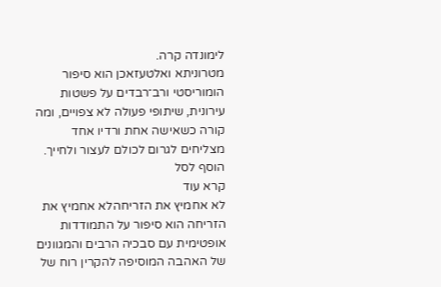לימונדה קרה.
מטרוניתא ואלטעזאכן הוא סיפור הומוריסטי ורב־רבדים על פשטות עירונית, שיתופי פעולה לא צפויים, ומה קורה כשאישה אחת ורדיו אחד מצליחים לגרום לכולם לעצור ולחייך.
הוסף לסל
קרא עוד
לא אחמיץ את הזריחהלא אחמיץ את הזריחה הוא סיפור על התמודדות אופטימית עם סבכיה הרבים והמגוונים של האהבה המוסיפה להקרין רוח של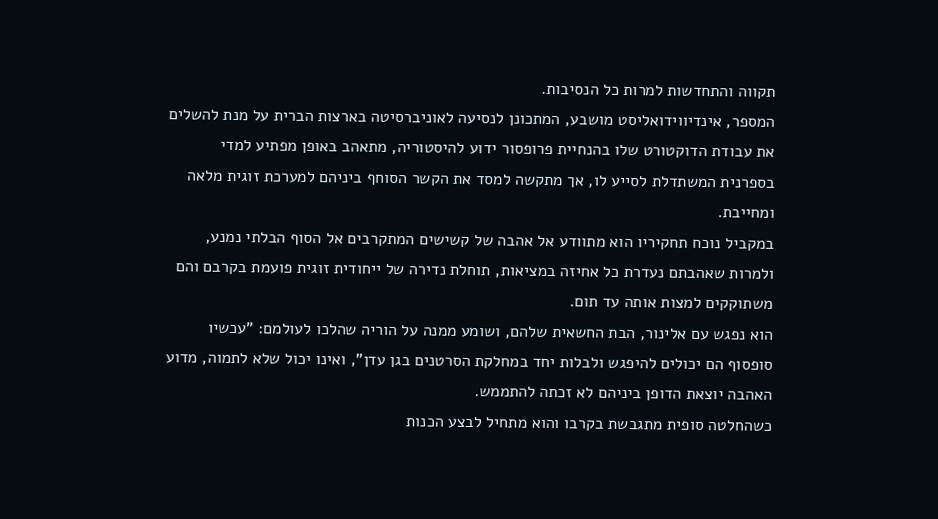תקווה והתחדשות למרות כל הנסיבות.
המספר, אינדיווידואליסט מושבע, המתכונן לנסיעה לאוניברסיטה בארצות הברית על מנת להשלים את עבודת הדוקטורט שלו בהנחיית פרופסור ידוע להיסטוריה, מתאהב באופן מפתיע למדי בספרנית המשתדלת לסייע לו, אך מתקשה למסד את הקשר הסוחף ביניהם למערכת זוגית מלאה ומחייבת.
במקביל נוכח תחקיריו הוא מתוודע אל אהבה של קשישים המתקרבים אל הסוף הבלתי נמנע, ולמרות שאהבתם נעדרת כל אחיזה במציאות, תוחלת נדירה של ייחודית זוגית פועמת בקרבם והם משתוקקים למצות אותה עד תום.
הוא נפגש עם אלינור, הבת החשאית שלהם, ושומע ממנה על הוריה שהלכו לעולמם: "עכשיו סופסוף הם יכולים להיפגש ולבלות יחד במחלקת הסרטנים בגן עדן", ואינו יכול שלא לתמוה, מדוע האהבה יוצאת הדופן ביניהם לא זכתה להתממש.
כשהחלטה סופית מתגבשת בקרבו והוא מתחיל לבצע הכנות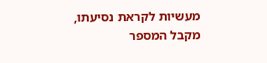מעשיות לקראת נסיעתו, מקבל המספר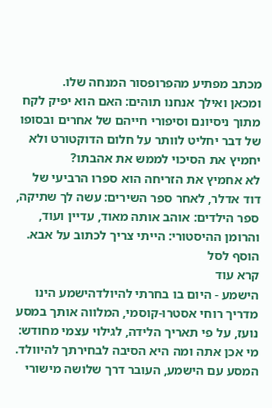מכתב מפתיע מהפרופסור המנחה שלו.
ומכאן ואילך אנחנו תוהים: האם הוא יפיק לקח מתוך ניסיונם וסיפורי חייהם של אחרים ובסופו של דבר יחליט לוותר על חלום הדוקטורט ולא יחמיץ את הסיכוי לממש את אהבתו?
לא אחמיץ את הזריחה הוא ספרו הרביעי של דוד אדלר, לאחר ספר השירים: עשה לך שתיקה, ספר הילדים: אוהב אותה מאוד, עדיין ועוד, והרומן ההיסטורי: הייתי צריך לכתוב על אבא.
הוסף לסל
קרא עוד
הישמע - היום בו בחרתי להיולדהישמע הינו מדריך רוחי אסטרו-קוסמי, המלווה אותך במסע נועז, על פי תאריך הלידה, לגילוי עצמי מחודש: מי אכן אתה ומה היא הסיבה לבחירתך להיוולד.
המסע עם הישמע, העובר דרך שלושה מישורי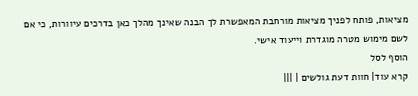מציאות, פותח לפניך מציאות מורחבת המאפשרת לך הבנה שאינך מהלך כאן בדרכים עיוורות, כי אם לשם מימוש מטרה מוגדרת וייעוד אישי.
הוסף לסל
קרא עוד| חוות דעת גולשים | |||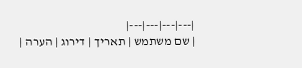|---|---|---|---|
| שם משתמש | תאריך | דירוג | הערה |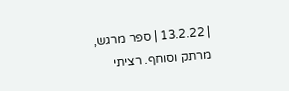| 13.2.22 | ספר מרגש, מרתק וסוחף. רציתי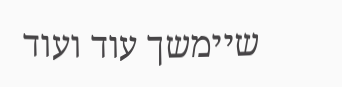שיימשך עוד ועוד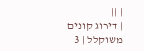| ||
| דירוג קונים משוקלל | 3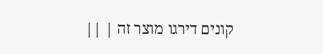קונים דירגו מוצר זה | ||